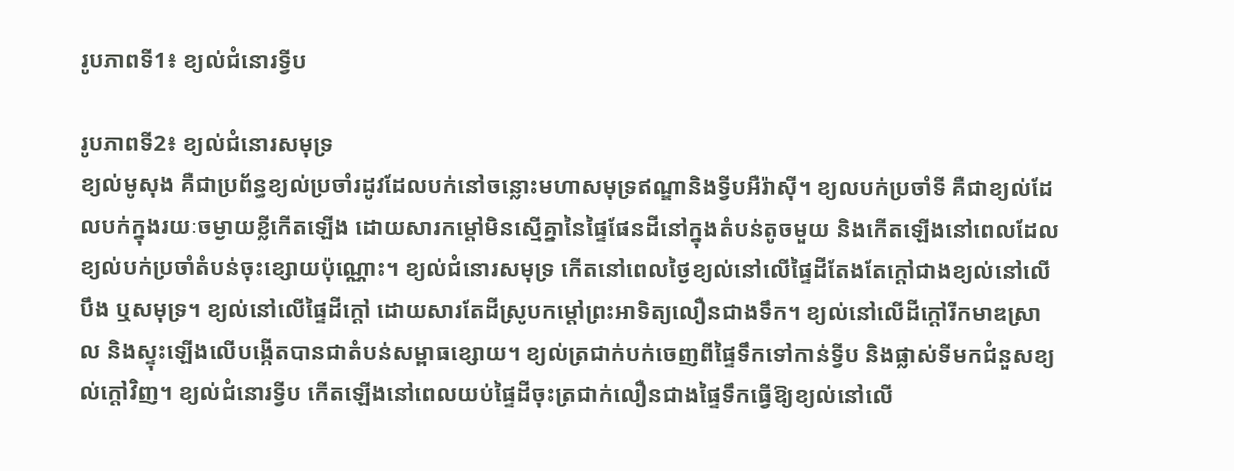រូបភាពទី1៖ ខ្យល់ជំនោរទ្វីប

រូបភាពទី2៖ ខ្យល់ជំនោរសមុទ្រ
ខ្យល់មូសុង គឺជាប្រព័ន្ធខ្យល់ប្រចាំរដូវដែលបក់នៅចន្លោះមហាសមុទ្រឥណ្ឌានិងទ្វីបអឺរ៉ាស៊ី។ ខ្យលបក់ប្រចាំទី គឺជាខ្យល់ដែលបក់ក្នុងរយៈចម្ងាយខ្លីកើតឡើង ដោយសារកម្តៅមិនស្មើគ្នានៃផ្ទៃផែនដីនៅក្នុងតំបន់តូចមួយ និងកើតឡើងនៅពេលដែលខ្យល់បក់ប្រចាំតំបន់ចុះខ្សោយប៉ុណ្ណោះ។ ខ្យល់ជំនោរសមុទ្រ កើតនៅពេលថ្ងៃខ្យល់នៅលើផ្ទៃដីតែងតែក្តៅជាងខ្យល់នៅលើបឹង ឬសមុទ្រ។ ខ្យល់នៅលើផ្ទៃដីក្តៅ ដោយសារតែដីស្រូបកម្តៅព្រះអាទិត្យលឿនជាងទឹក។ ខ្យល់នៅលើដីក្តៅរីកមាឌស្រាល និងស្ទុះឡើងលើបង្កើតបានជាតំបន់សម្ពាធខ្សោយ។ ខ្យល់ត្រជាក់បក់ចេញពីផ្ទៃទឹកទៅកាន់ទ្វីប និងផ្លាស់ទីមកជំនួសខ្យល់ក្តៅវិញ។ ខ្យល់ជំនោរទ្វីប កើតឡើងនៅពេលយប់ផ្ទៃដីចុះត្រជាក់លឿនជាងផ្ទៃទឹកធ្វើឱ្យខ្យល់នៅលើ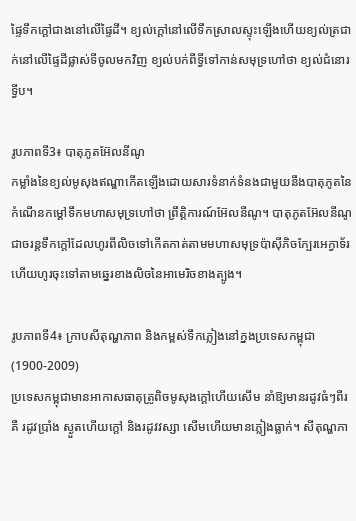ផ្ទៃទឹកក្តៅជាងនៅលើផ្ទៃដី។ ខ្យល់ក្តៅនៅលើទឹកស្រាលស្ទុះឡើងហើយខ្យល់ត្រជាក់នៅលើផ្ទៃដីផ្លាស់ទីចូលមកវិញ ខ្យល់បក់ពីទ្វីទៅកាន់សមុទ្រហៅថា ខ្យល់ជំនោរទ្វីប។

រូបភាពទី3៖ បាតុភូតអ៊ែលនីណូ
កម្លាំងនៃខ្យល់មូសុងឥណ្ឌាកើតឡើងដោយសារទំនាក់ទំនងជាមួយនឹងបាតុភូតនៃកំណើនកម្តៅទឹកមហាសមុទ្រហៅថា ព្រឹត្តិការណ៍អ៊ែលនីណូ។ បាតុភូតអ៊ែលនីណូជាចរន្តទឹកក្តៅដែលហូរពីលិចទៅកើតកាត់តាមមហាសមុទ្រប៉ាស៊ីភិចក្បែរអេក្វាទ័រ ហើយហូរចុះទៅតាមឆ្នេរខាងលិចនៃអាមេរិចខាងត្បូង។

រូបភាពទី4៖ ក្រាបសីតុណ្ហភាព និងកម្ពស់ទឹកភ្លៀងនៅក្នងប្រទេសកម្ពុជា (1900-2009)
ប្រទេសកម្ពុជាមានអាកាសធាតុត្រូពិចមូសុងក្តៅហើយសើម នាំឱ្យមានរដូវធំៗពីរគឺ រដូវប្រាំង ស្ងួតហើយក្តៅ និងរដូវវស្សា សើមហើយមានភ្លៀងធ្លាក់។ សីតុណ្ហភា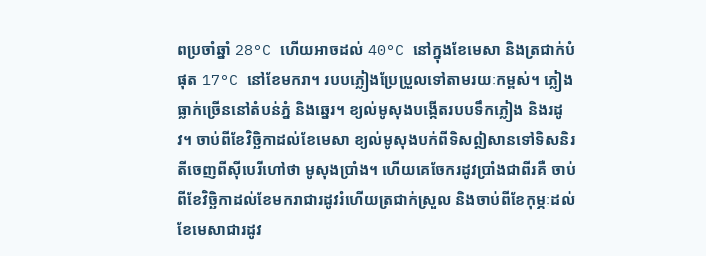ពប្រចាំឆ្នាំ 28°C ហើយអាចដល់ 40°C នៅក្នុងខែមេសា និងត្រជាក់បំផុត 17°C នៅខែមករា។ របបភ្លៀងប្រែប្រួលទៅតាមរយៈកម្ពស់។ ភ្លៀងធ្លាក់ច្រើននៅតំបន់ភ្នំ និងឆ្នេរ។ ខ្យល់មូសុងបង្កើតរបបទឹកភ្លៀង និងរដូវ។ ចាប់ពីខែវិច្ឆិកាដល់ខែមេសា ខ្យល់មូសុងបក់ពីទិសឦសានទៅទិសនិរតីចេញពីស៊ីបេរីហៅថា មូសុងប្រាំង។ ហើយគេចែករដូវប្រាំងជាពីរគឺ ចាប់ពីខែវិច្ឆិកាដល់ខែមករាជារដូវរំហើយត្រជាក់ស្រួល និងចាប់ពីខែកុម្ភៈដល់ខែមេសាជារដូវ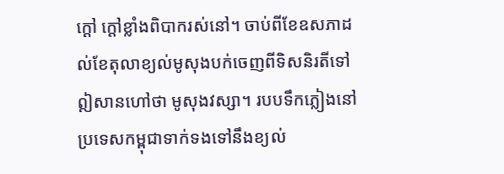ក្តៅ ក្តៅខ្លាំងពិបាករស់នៅ។ ចាប់ពីខែឧសភាដល់ខែតុលាខ្យល់មូសុងបក់ចេញពីទិសនិរតីទៅឦសានហៅថា មូសុងវស្សា។ របបទឹកភ្លៀងនៅប្រទេសកម្ពុជាទាក់ទងទៅនឹងខ្យល់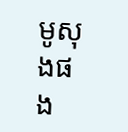មូសុងផង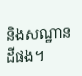និងសណ្ឋានដីផង។